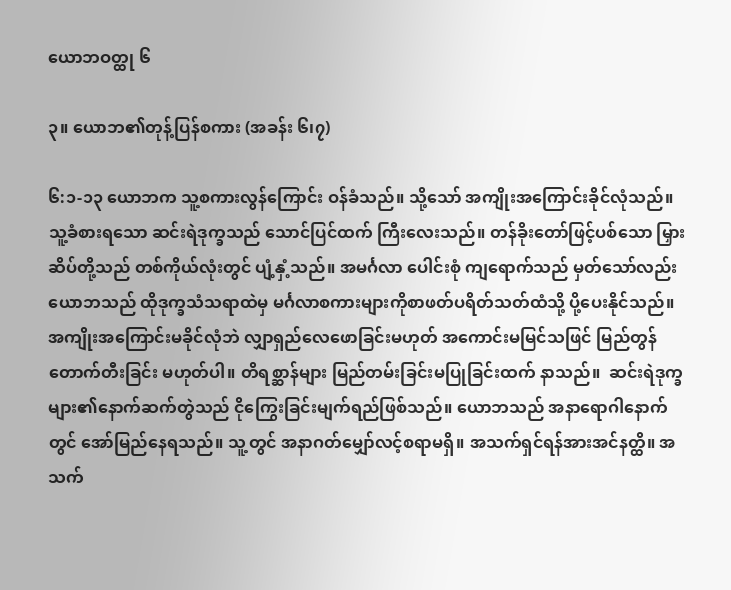ယောဘဝတ္ထု ၆

၃။ ယောဘ၏တုန့်ပြန်စကား (အခန်း ၆၊၇)

၆:၁-၁၃ ယောဘက သူ့စကားလွန်ကြောင်း ဝန်ခံသည်။ သို့သော် အကျိုးအကြောင်းခိုင်လုံသည်။ သူ့ခံစားရသော ဆင်းရဲဒုက္ခသည် သောင်ပြင်ထက် ကြီးလေးသည်။ တန်ခိုးတော်ဖြင့်ပစ်သော မြှားဆိပ်တို့သည် တစ်ကိုယ်လုံးတွင် ပျံ့နှံ့သည်။ အမင်္ဂလာ ပေါင်းစုံ ကျရောက်သည် မှတ်သော်လည်း ယောဘသည် ထိုဒုက္ခသံသရာထဲမှ မင်္ဂလာစကားများကိုစာဖတ်ပရိတ်သတ်ထံသို့ ပို့ပေးနိုင်သည်။ အကျိုးအကြောင်းမခိုင်လုံဘဲ လျှာရှည်လေဖောခြင်းမဟုတ် အကောင်းမမြင်သဖြင် မြည်တွန်တောက်တီးခြင်း မဟုတ်ပါ။ တိရစ္ဆာန်များ မြည်တမ်းခြင်းမပြုခြင်းထက် နာသည်။  ဆင်းရဲဒုက္ခများ၏နောက်ဆက်တွဲသည် ငိုကြွေးခြင်းမျက်ရည်ဖြစ်သည်။ ယောဘသည် အနာရောဂါနောက်တွင် အော်မြည်နေရသည်။ သူ့တွင် အနာဂတ်မျှော်လင့်စရာမရှိ။ အသက်ရှင်ရန်အားအင်နတ္ထိ။ အသက်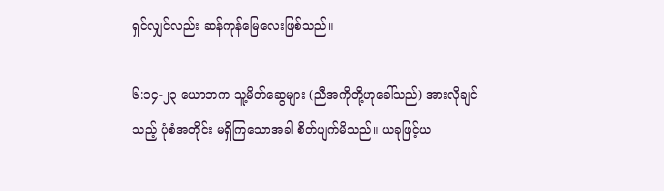ရှင်လျှင်လည်း ဆန်ကုန်မြေလေးဖြစ်သည်။

၆:၁၄-၂၃ ယောဘက သူ့မိတ်ဆွေများ (ညီအကိုတို့ဟုခေါ်သည်) အားလိုချင်သည့် ပုံစံအတိုင်း မရှိကြသောအခါ စိတ်ပျက်မိသည်။ ယခုဖြင့်ယ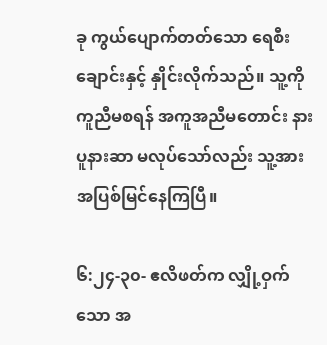ခု ကွယ်ပျောက်တတ်သော ရေစီးချောင်းနှင့် နှိုင်းလိုက်သည်။ သူ့ကိုကူညီမစရန် အကူအညီမတောင်း နားပူနားဆာ မလုပ်သော်လည်း သူ့အားအပြစ်မြင်နေကြပြီ။

၆:၂၄-၃၀- ဧလိဖတ်က လျှို့ဝှက်သော အ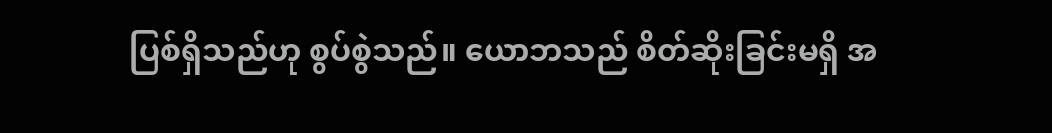ပြစ်ရှိသည်ဟု စွပ်စွဲသည်။ ယောဘသည် စိတ်ဆိုးခြင်းမရှိ အ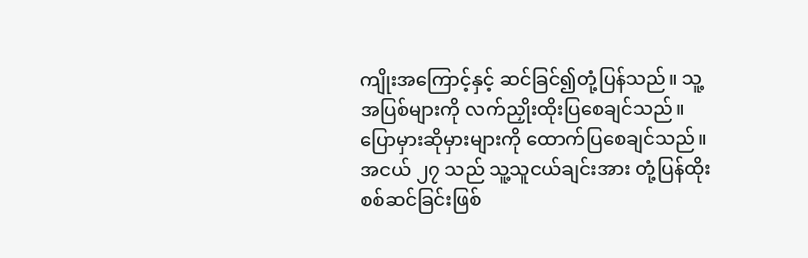ကျိုးအကြောင့်နှင့် ဆင်ခြင်၍တုံ့ပြန်သည်။ သူ့အပြစ်များကို လက်ညှိုးထိုးပြစေချင်သည်။ ပြောမှားဆိုမှားများကို ထောက်ပြစေချင်သည်။ အငယ် ၂၇ သည် သူ့သူငယ်ချင်းအား တုံ့ပြန်ထိုးစစ်ဆင်ခြင်းဖြစ်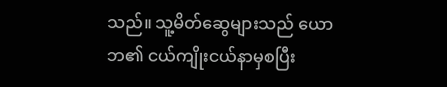သည်။ သူ့မိတ်ဆွေများသည် ယောဘ၏ ငယ်ကျိုးငယ်နာမှစပြီး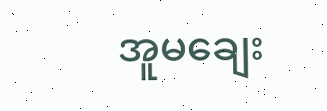အူမချေး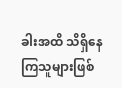ခါးအထိ သိရှိနေကြသူများဖြစ်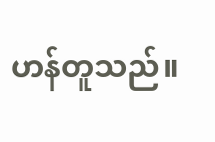ဟန်တူသည်။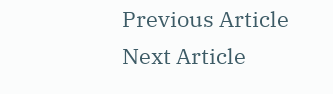Previous Article
Next Article